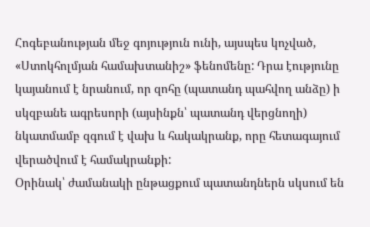Հոգեբանության մեջ գոյություն ունի, այսպես կոչված, «Ստոկհոլմյան համախտանիշ» ֆենոմենը: Դրա էությունը կայանում է նրանում, որ զոհը (պատանդ պահվող անձը) ի սկզբանե ագրեսորի (այսինքն՝ պատանդ վերցնողի) նկատմամբ զգում է վախ և հակակրանք, որը հետագայում վերածվում է համակրանքի:
Օրինակ՝ ժամանակի ընթացքում պատանդներն սկսում են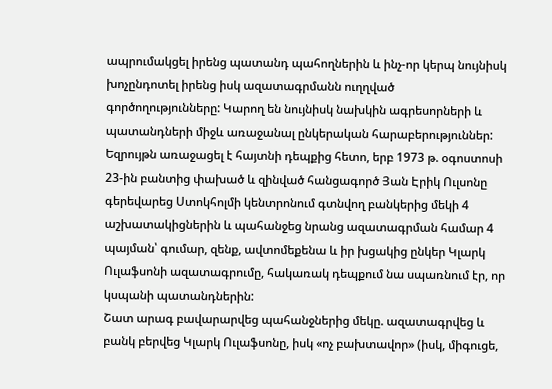ապրումակցել իրենց պատանդ պահողներին և ինչ-որ կերպ նույնիսկ խոչընդոտել իրենց իսկ ազատագրմանն ուղղված գործողությունները: Կարող են նույնիսկ նախկին ագրեսորների և պատանդների միջև առաջանալ ընկերական հարաբերություններ:
Եզրույթն առաջացել է հայտնի դեպքից հետո, երբ 1973 թ. օգոստոսի 23-ին բանտից փախած և զինված հանցագործ Յան Էրիկ Ուլսոնը գերեվարեց Ստոկհոլմի կենտրոնում գտնվող բանկերից մեկի 4 աշխատակիցներին և պահանջեց նրանց ազատագրման համար 4 պայման՝ գումար, զենք, ավտոմեքենա և իր խցակից ընկեր Կլարկ Ուլաֆսոնի ազատագրումը, հակառակ դեպքում նա սպառնում էր, որ կսպանի պատանդներին:
Շատ արագ բավարարվեց պահանջներից մեկը. ազատագրվեց և բանկ բերվեց Կլարկ Ուլաֆսոնը, իսկ «ոչ բախտավոր» (իսկ, միգուցե,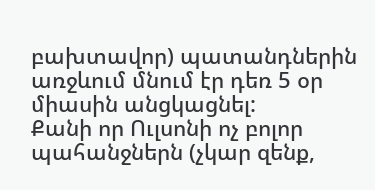բախտավոր) պատանդներին առջևում մնում էր դեռ 5 օր միասին անցկացնել:
Քանի որ Ուլսոնի ոչ բոլոր պահանջներն (չկար զենք,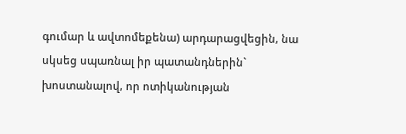գումար և ավտոմեքենա) արդարացվեցին, նա սկսեց սպառնալ իր պատանդներին` խոստանալով, որ ոտիկանության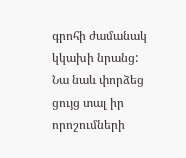գրոհի ժամանակ կկախի նրանց: Նա նաև փորձեց ցույց տալ իր որոշումների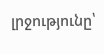լրջությունը՝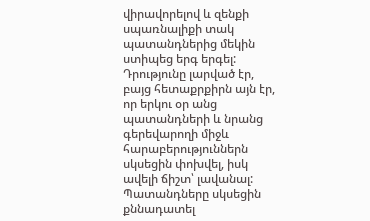վիրավորելով և զենքի սպառնալիքի տակ պատանդներից մեկին ստիպեց երգ երգել: Դրությունը լարված էր, բայց հետաքրքիրն այն էր, որ երկու օր անց պատանդների և նրանց գերեվարողի միջև հարաբերություններն սկսեցին փոխվել, իսկ ավելի ճիշտ՝ լավանալ:
Պատանդները սկսեցին քննադատել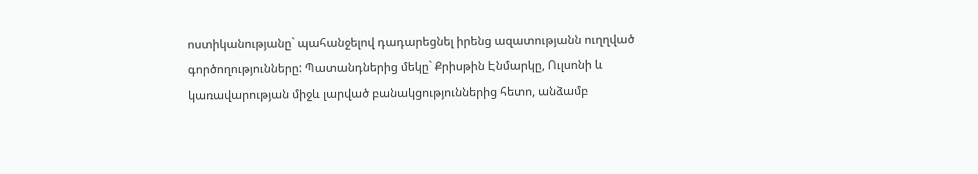ոստիկանությանը` պահանջելով դադարեցնել իրենց ազատությանն ուղղված գործողությունները: Պատանդներից մեկը` Քրիսթին Էնմարկը, Ուլսոնի և կառավարության միջև լարված բանակցություններից հետո, անձամբ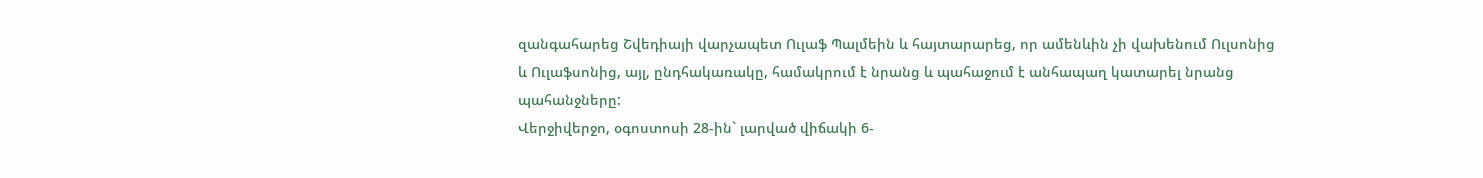զանգահարեց Շվեդիայի վարչապետ Ուլաֆ Պալմեին և հայտարարեց, որ ամենևին չի վախենում Ուլսոնից և Ուլաֆսոնից, այլ, ընդհակառակը, համակրում է նրանց և պահաջում է անհապաղ կատարել նրանց պահանջները:
Վերջիվերջո, օգոստոսի 28-ին` լարված վիճակի 6-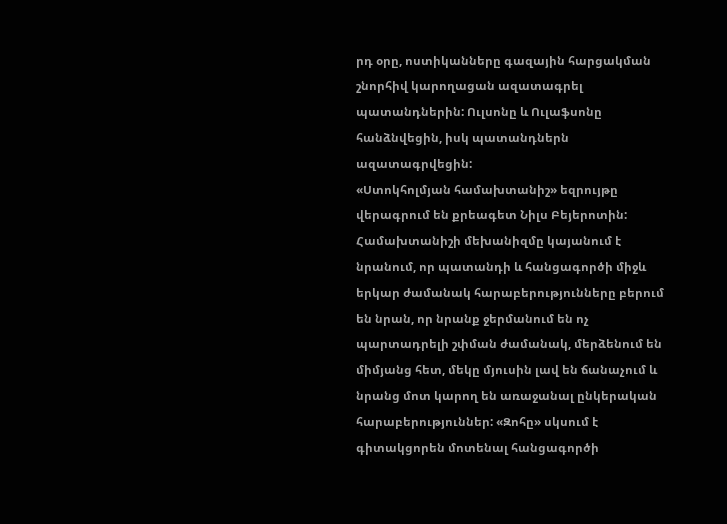րդ օրը, ոստիկանները գազային հարցակման շնորհիվ կարողացան ազատագրել պատանդներին: Ուլսոնը և Ուլաֆսոնը հանձնվեցին, իսկ պատանդներն ազատագրվեցին:
«Ստոկհոլմյան համախտանիշ» եզրույթը վերագրում են քրեագետ Նիլս Բեյերոտին: Համախտանիշի մեխանիզմը կայանում է նրանում, որ պատանդի և հանցագործի միջև երկար ժամանակ հարաբերությունները բերում են նրան, որ նրանք ջերմանում են ոչ պարտադրելի շփման ժամանակ, մերձենում են միմյանց հետ, մեկը մյուսին լավ են ճանաչում և նրանց մոտ կարող են առաջանալ ընկերական հարաբերություններ: «Զոհը» սկսում է գիտակցորեն մոտենալ հանցագործի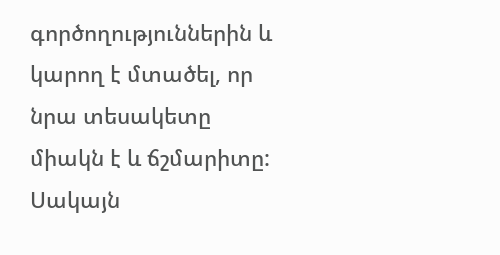գործողություններին և կարող է մտածել, որ նրա տեսակետը միակն է և ճշմարիտը:
Սակայն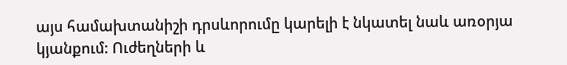այս համախտանիշի դրսևորումը կարելի է նկատել նաև առօրյա կյանքում: Ուժեղների և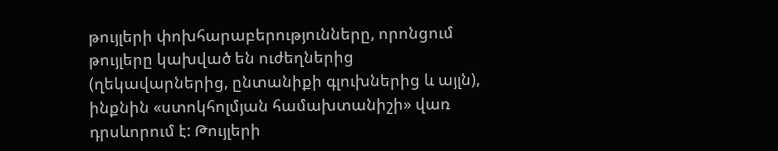թույլերի փոխհարաբերությունները, որոնցում թույլերը կախված են ուժեղներից (ղեկավարներից, ընտանիքի գլուխներից և այլն), ինքնին «ստոկհոլմյան համախտանիշի» վառ դրսևորում է: Թույլերի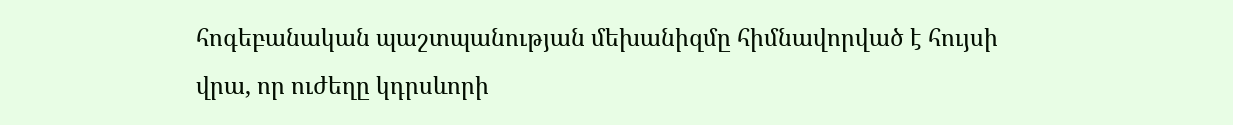հոգեբանական պաշտպանության մեխանիզմը հիմնավորված է հույսի վրա, որ ուժեղը կդրսևորի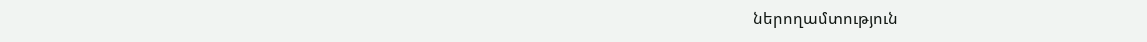ներողամտություն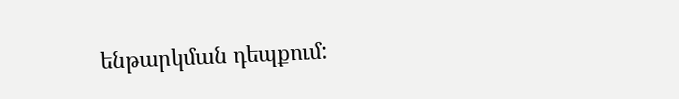ենթարկման դեպքում: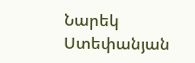Նարեկ Ստեփանյան